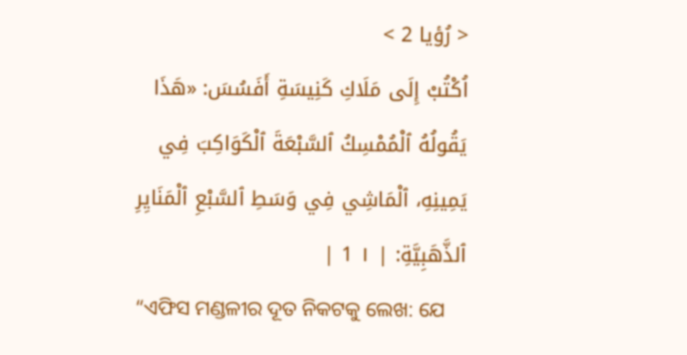< رُؤيا 2 >
اُكْتُبْ إِلَى مَلَاكِ كَنِيسَةِ أَفَسُسَ: «هَذَا يَقُولُهُ ٱلْمُمْسِكُ ٱلسَّبْعَةَ ٱلْكَوَاكِبَ فِي يَمِينِهِ، ٱلْمَاشِي فِي وَسَطِ ٱلسَّبْعِ ٱلْمَنَايِرِ ٱلذَّهَبِيَّةِ: | ١ 1 |
“ଏଫିସ ମଣ୍ଡଳୀର ଦୂତ ନିକଟକୁ ଲେଖ: ଯେ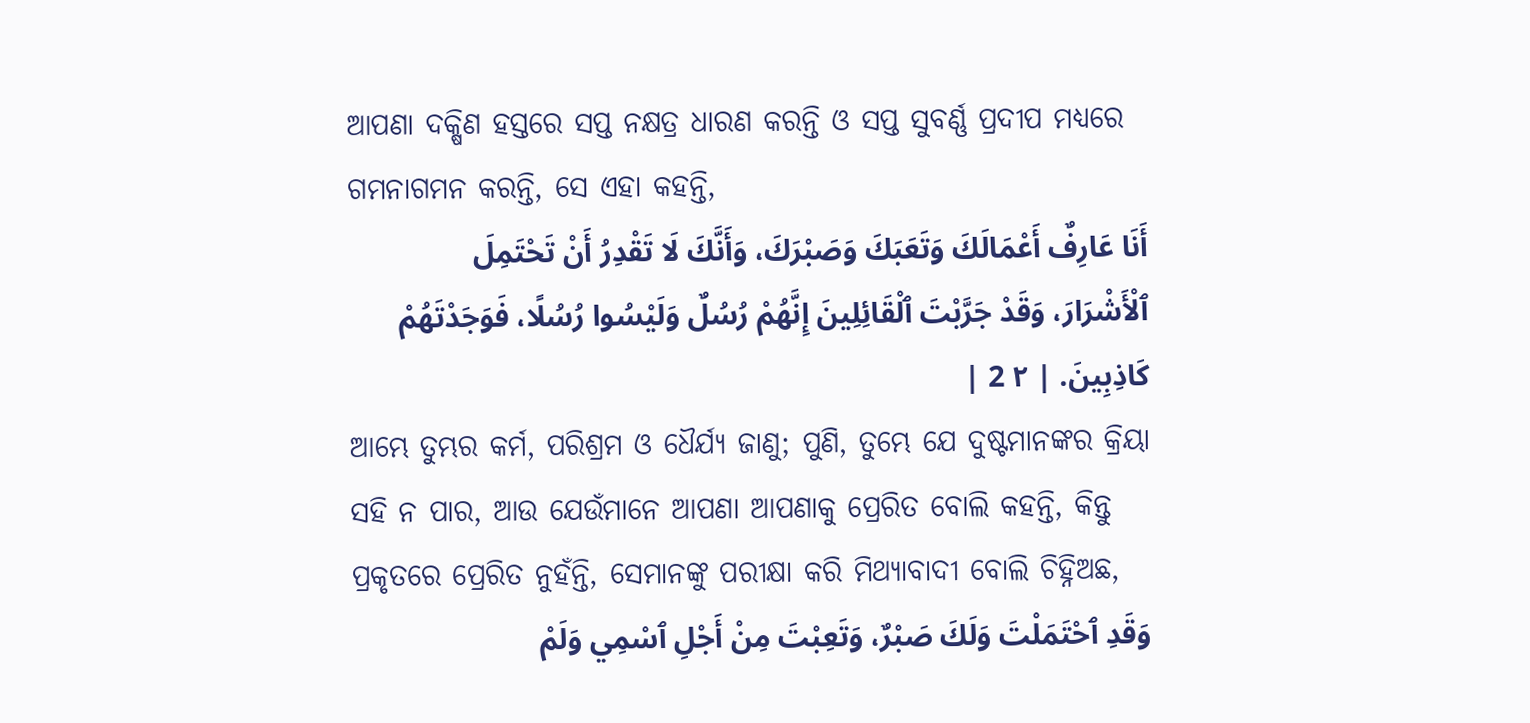ଆପଣା ଦକ୍ଷିଣ ହସ୍ତରେ ସପ୍ତ ନକ୍ଷତ୍ର ଧାରଣ କରନ୍ତି ଓ ସପ୍ତ ସୁବର୍ଣ୍ଣ ପ୍ରଦୀପ ମଧ୍ୟରେ ଗମନାଗମନ କରନ୍ତି, ସେ ଏହା କହନ୍ତି,
أَنَا عَارِفٌ أَعْمَالَكَ وَتَعَبَكَ وَصَبْرَكَ، وَأَنَّكَ لَا تَقْدِرُ أَنْ تَحْتَمِلَ ٱلْأَشْرَارَ، وَقَدْ جَرَّبْتَ ٱلْقَائِلِينَ إِنَّهُمْ رُسُلٌ وَلَيْسُوا رُسُلًا، فَوَجَدْتَهُمْ كَاذِبِينَ. | ٢ 2 |
ଆମ୍ଭେ ତୁମ୍ଭର କର୍ମ, ପରିଶ୍ରମ ଓ ଧୈର୍ଯ୍ୟ ଜାଣୁ; ପୁଣି, ତୁମ୍ଭେ ଯେ ଦୁଷ୍ଟମାନଙ୍କର କ୍ରିୟା ସହି ନ ପାର, ଆଉ ଯେଉଁମାନେ ଆପଣା ଆପଣାକୁ ପ୍ରେରିତ ବୋଲି କହନ୍ତି, କିନ୍ତୁ ପ୍ରକୃତରେ ପ୍ରେରିତ ନୁହଁନ୍ତି, ସେମାନଙ୍କୁ ପରୀକ୍ଷା କରି ମିଥ୍ୟାବାଦୀ ବୋଲି ଚିହ୍ନିଅଛ,
وَقَدِ ٱحْتَمَلْتَ وَلَكَ صَبْرٌ، وَتَعِبْتَ مِنْ أَجْلِ ٱسْمِي وَلَمْ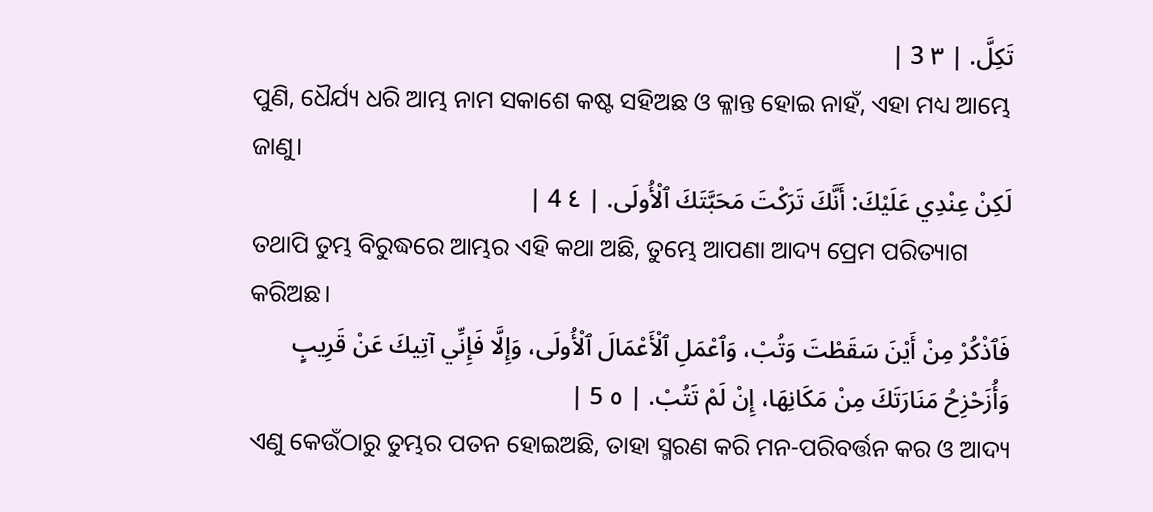تَكِلَّ. | ٣ 3 |
ପୁଣି, ଧୈର୍ଯ୍ୟ ଧରି ଆମ୍ଭ ନାମ ସକାଶେ କଷ୍ଟ ସହିଅଛ ଓ କ୍ଳାନ୍ତ ହୋଇ ନାହଁ, ଏହା ମଧ୍ୟ ଆମ୍ଭେ ଜାଣୁ।
لَكِنْ عِنْدِي عَلَيْكَ: أَنَّكَ تَرَكْتَ مَحَبَّتَكَ ٱلْأُولَى. | ٤ 4 |
ତଥାପି ତୁମ୍ଭ ବିରୁଦ୍ଧରେ ଆମ୍ଭର ଏହି କଥା ଅଛି, ତୁମ୍ଭେ ଆପଣା ଆଦ୍ୟ ପ୍ରେମ ପରିତ୍ୟାଗ କରିଅଛ।
فَٱذْكُرْ مِنْ أَيْنَ سَقَطْتَ وَتُبْ، وَٱعْمَلِ ٱلْأَعْمَالَ ٱلْأُولَى، وَإِلَّا فَإِنِّي آتِيكَ عَنْ قَرِيبٍ وَأُزَحْزِحُ مَنَارَتَكَ مِنْ مَكَانِهَا، إِنْ لَمْ تَتُبْ. | ٥ 5 |
ଏଣୁ କେଉଁଠାରୁ ତୁମ୍ଭର ପତନ ହୋଇଅଛି, ତାହା ସ୍ମରଣ କରି ମନ-ପରିବର୍ତ୍ତନ କର ଓ ଆଦ୍ୟ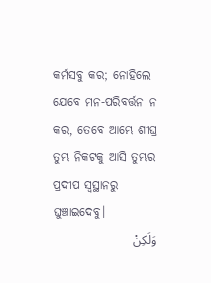କର୍ମସବୁ କର; ନୋହିଲେ ଯେବେ ମନ-ପରିବର୍ତ୍ତନ ନ କର, ତେବେ ଆମ୍ଭେ ଶୀଘ୍ର ତୁମ୍ଭ ନିକଟକୁ ଆସି ତୁମ୍ଭର ପ୍ରଦୀପ ସ୍ୱସ୍ଥାନରୁ ଘୁଞ୍ଚାଇଦେବୁ।
وَلَكِنْ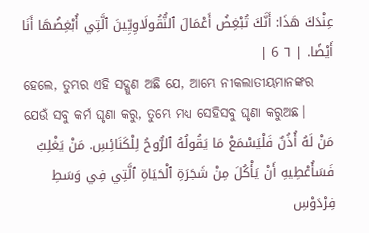عِنْدَكَ هَذَا: أَنَّكَ تُبْغِضُ أَعْمَالَ ٱلنُّقُولَاوِيِّينَ ٱلَّتِي أُبْغِضُهَا أَنَا أَيْضًا. | ٦ 6 |
ହେଲେ, ତୁମ୍ଭର ଏହି ସଦ୍ଗୁଣ ଅଛି ଯେ, ଆମ୍ଭେ ନୀକଲାତୀୟମାନଙ୍କର ଯେଉଁ ସବୁ କର୍ମ ଘୃଣା କରୁ, ତୁମ୍ଭେ ମଧ୍ୟ ସେହିସବୁ ଘୃଣା କରୁଅଛ।
مَنْ لَهُ أُذُنٌ فَلْيَسْمَعْ مَا يَقُولُهُ ٱلرُّوحُ لِلْكَنَائِسِ. مَنْ يَغْلِبُ فَسَأُعْطِيهِ أَنْ يَأْكُلَ مِنْ شَجَرَةِ ٱلْحَيَاةِ ٱلَّتِي فِي وَسَطِ فِرْدَوْسِ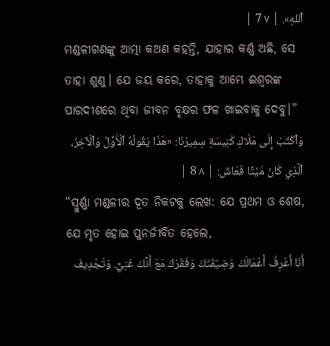ٱللهِ». | ٧ 7 |
ମଣ୍ଡଳୀଗଣଙ୍କୁ ଆତ୍ମା କଅଣ କହନ୍ତି, ଯାହାର କର୍ଣ୍ଣ ଅଛି, ସେ ତାହା ଶୁଣୁ। ଯେ ଜୟ କରେ, ତାହାକୁ ଆମ୍ଭେ ଈଶ୍ବରଙ୍କ ପାରଦୀଶରେ ଥିବା ଜୀବନ ବୃକ୍ଷର ଫଳ ଖାଇବାକୁ ଦେବୁ।”
وَٱكْتُبْ إِلَى مَلَاكِ كَنِيسَةِ سِمِيرْنَا: «هَذَا يَقُولُهُ ٱلْأَوَّلُ وَٱلْآخِرُ، ٱلَّذِي كَانَ مَيْتًا فَعَاشَ: | ٨ 8 |
“ସ୍ମୁର୍ଣ୍ଣା ମଣ୍ଡଳୀର ଦୂତ ନିକଟକୁ ଲେଖ: ଯେ ପ୍ରଥମ ଓ ଶେଷ, ଯେ ମୃତ ହୋଇ ପୁନର୍ଜୀବିତ ହେଲେ,
أَنَا أَعْرِفُ أَعْمَالَكَ وَضِيْقَتَكَ وَفَقْرَكَ مَعَ أَنَّكَ غَنِيٌّ. وَتَجْدِيفَ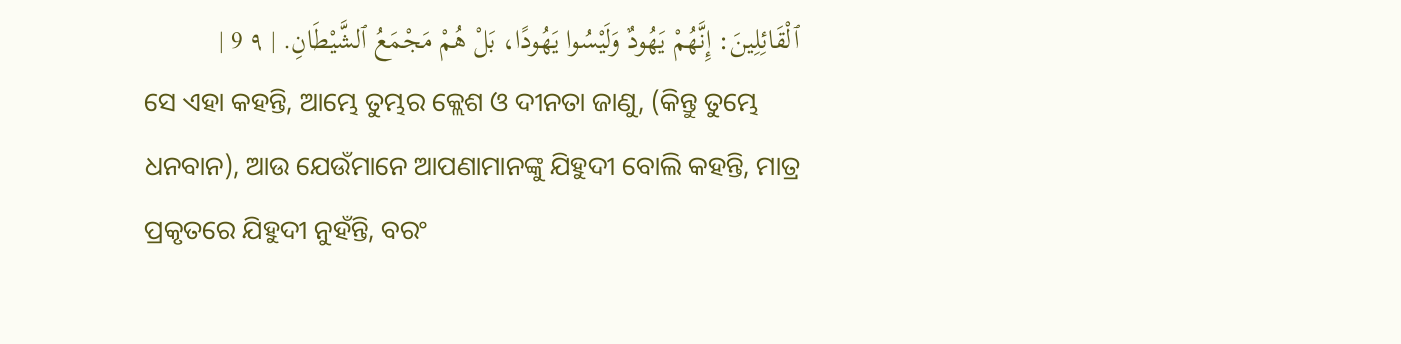ٱلْقَائِلِينَ: إِنَّهُمْ يَهُودٌ وَلَيْسُوا يَهُودًا، بَلْ هُمْ مَجْمَعُ ٱلشَّيْطَانِ. | ٩ 9 |
ସେ ଏହା କହନ୍ତି, ଆମ୍ଭେ ତୁମ୍ଭର କ୍ଲେଶ ଓ ଦୀନତା ଜାଣୁ, (କିନ୍ତୁ ତୁମ୍ଭେ ଧନବାନ), ଆଉ ଯେଉଁମାନେ ଆପଣାମାନଙ୍କୁ ଯିହୁଦୀ ବୋଲି କହନ୍ତି, ମାତ୍ର ପ୍ରକୃତରେ ଯିହୁଦୀ ନୁହଁନ୍ତି, ବରଂ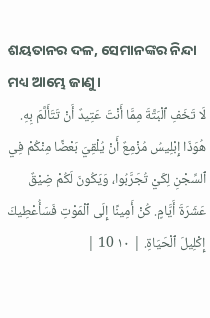ଶୟତାନର ଦଳ, ସେମାନଙ୍କର ନିନ୍ଦା ମଧ୍ୟ ଆମ୍ଭେ ଜାଣୁ।
لَا تَخَفِ ٱلْبَتَّةَ مِمَّا أَنْتَ عَتِيدٌ أَنْ تَتَأَلَّمَ بِهِ. هُوَذَا إِبْلِيسُ مُزْمِعٌ أَنْ يُلْقِيَ بَعْضًا مِنْكُمْ فِي ٱلسِّجْنِ لِكَيْ تُجَرَّبُوا، وَيَكُونَ لَكُمْ ضِيْقٌ عَشَرَةَ أَيَّامٍ. كُنْ أَمِينًا إِلَى ٱلْمَوْتِ فَسَأُعْطِيكَ إِكْلِيلَ ٱلْحَيَاةِ. | ١٠ 10 |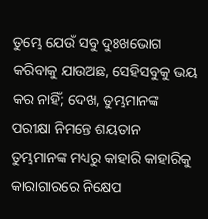ତୁମ୍ଭେ ଯେଉଁ ସବୁ ଦୁଃଖଭୋଗ କରିବାକୁ ଯାଉଅଛ, ସେହିସବୁକୁ ଭୟ କର ନାହିଁ; ଦେଖ, ତୁମ୍ଭମାନଙ୍କ ପରୀକ୍ଷା ନିମନ୍ତେ ଶୟତାନ ତୁମ୍ଭମାନଙ୍କ ମଧ୍ୟରୁ କାହାରି କାହାରିକୁ କାରାଗାରରେ ନିକ୍ଷେପ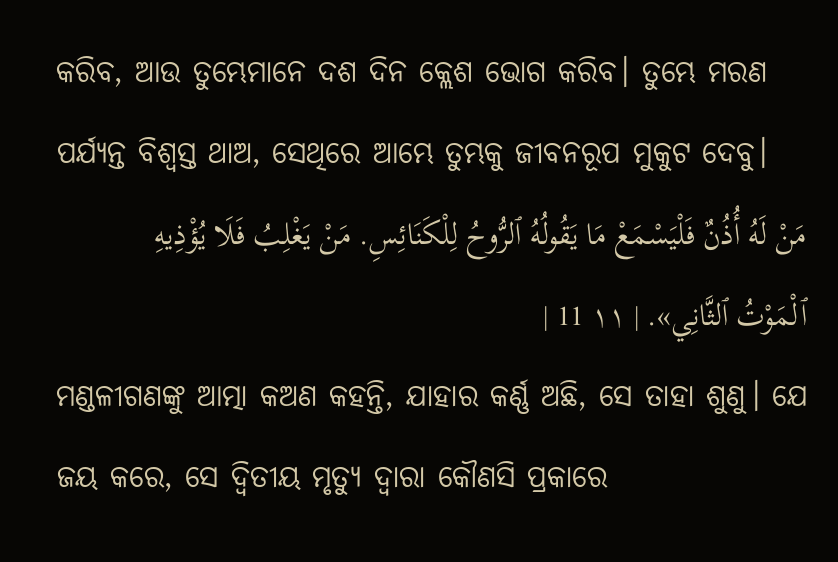କରିବ, ଆଉ ତୁମ୍ଭେମାନେ ଦଶ ଦିନ କ୍ଲେଶ ଭୋଗ କରିବ। ତୁମ୍ଭେ ମରଣ ପର୍ଯ୍ୟନ୍ତ ବିଶ୍ୱସ୍ତ ଥାଅ, ସେଥିରେ ଆମ୍ଭେ ତୁମ୍ଭକୁ ଜୀବନରୂପ ମୁକୁଟ ଦେବୁ।
مَنْ لَهُ أُذُنٌ فَلْيَسْمَعْ مَا يَقُولُهُ ٱلرُّوحُ لِلْكَنَائِسِ. مَنْ يَغْلِبُ فَلَا يُؤْذِيهِ ٱلْمَوْتُ ٱلثَّانِي». | ١١ 11 |
ମଣ୍ଡଳୀଗଣଙ୍କୁ ଆତ୍ମା କଅଣ କହନ୍ତି, ଯାହାର କର୍ଣ୍ଣ ଅଛି, ସେ ତାହା ଶୁଣୁ। ଯେ ଜୟ କରେ, ସେ ଦ୍ୱିତୀୟ ମୃତ୍ୟୁ ଦ୍ୱାରା କୌଣସି ପ୍ରକାରେ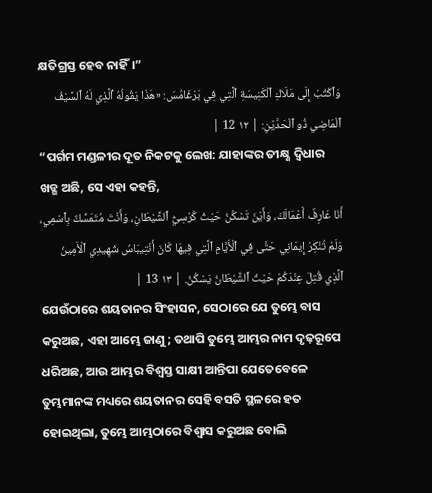କ୍ଷତିଗ୍ରସ୍ତ ହେବ ନାହିଁ।”
وَٱكْتُبْ إِلَى مَلَاكِ ٱلْكَنِيسَةِ ٱلَّتِي فِي بَرْغَامُسَ: «هَذَا يَقُولُهُ ٱلَّذِي لَهُ ٱلسَّيْفُ ٱلْمَاضِي ذُو ٱلْحَدَّيْنِ: | ١٢ 12 |
“ପର୍ଗମ ମଣ୍ଡଳୀର ଦୂତ ନିକଟକୁ ଲେଖ: ଯାହାଙ୍କର ତୀକ୍ଷ୍ଣ ଦ୍ୱିଧାର ଖଡ୍ଗ ଅଛି, ସେ ଏହା କହନ୍ତି,
أَنَا عَارِفٌ أَعْمَالَكَ، وَأَيْنَ تَسْكُنُ حَيْثُ كُرْسِيُّ ٱلشَّيْطَانِ، وَأَنْتَ مُتَمَسِّكٌ بِٱسْمِي، وَلَمْ تُنْكِرْ إِيمَانِي حَتَّى فِي ٱلْأَيَّامِ ٱلَّتِي فِيهَا كَانَ أَنْتِيبَاسُ شَهِيدِي ٱلْأَمِينُ ٱلَّذِي قُتِلَ عِنْدَكُمْ حَيْثُ ٱلشَّيْطَانُ يَسْكُنُ. | ١٣ 13 |
ଯେଉଁଠାରେ ଶୟତାନର ସିଂହାସନ, ସେଠାରେ ଯେ ତୁମ୍ଭେ ବାସ କରୁଅଛ, ଏହା ଆମ୍ଭେ ଜାଣୁ; ତଥାପି ତୁମ୍ଭେ ଆମ୍ଭର ନାମ ଦୃଢ଼ରୂପେ ଧରିଅଛ, ଆଉ ଆମ୍ଭର ବିଶ୍ୱସ୍ତ ସାକ୍ଷୀ ଆନ୍ତିପା ଯେତେବେଳେ ତୁମ୍ଭମାନଙ୍କ ମଧ୍ୟରେ ଶୟତାନର ସେହି ବସତି ସ୍ଥଳରେ ହତ ହୋଇଥିଲା, ତୁମ୍ଭେ ଆମ୍ଭଠାରେ ବିଶ୍ୱାସ କରୁଅଛ ବୋଲି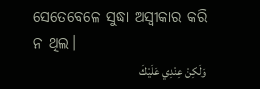ସେତେବେଳେ ସୁଦ୍ଧା ଅସ୍ୱୀକାର କରି ନ ଥିଲ।
وَلَكِنْ عِنْدِي عَلَيْكَ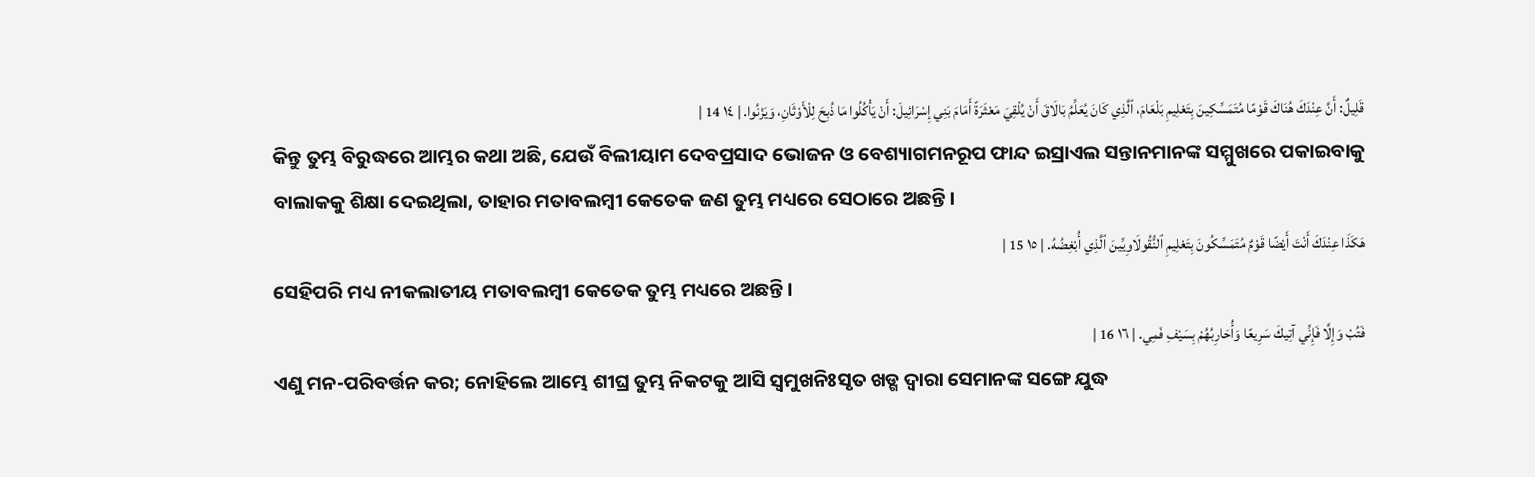قَلِيلٌ: أَنَّ عِنْدَكَ هُنَاكَ قَوْمًا مُتَمَسِّكِينَ بِتَعْلِيمِ بَلْعَامَ، ٱلَّذِي كَانَ يُعَلِّمُ بَالَاقَ أَنْ يُلْقِيَ مَعْثَرَةً أَمَامَ بَنِي إِسْرَائِيلَ: أَنْ يَأْكُلُوا مَا ذُبِحَ لِلْأَوْثَانِ، وَيَزْنُوا. | ١٤ 14 |
କିନ୍ତୁ ତୁମ୍ଭ ବିରୁଦ୍ଧରେ ଆମ୍ଭର କଥା ଅଛି, ଯେଉଁ ବିଲୀୟାମ ଦେବପ୍ରସାଦ ଭୋଜନ ଓ ବେଶ୍ୟାଗମନରୂପ ଫାନ୍ଦ ଇସ୍ରାଏଲ ସନ୍ତାନମାନଙ୍କ ସମ୍ମୁଖରେ ପକାଇବାକୁ ବାଲାକକୁ ଶିକ୍ଷା ଦେଇଥିଲା, ତାହାର ମତାବଲମ୍ବୀ କେତେକ ଜଣ ତୁମ୍ଭ ମଧ୍ୟରେ ସେଠାରେ ଅଛନ୍ତି।
هَكَذَا عِنْدَكَ أَنْتَ أَيْضًا قَوْمٌ مُتَمَسِّكُونَ بِتَعْلِيمِ ٱلنُّقُولَاوِيِّينَ ٱلَّذِي أُبْغِضُهُ. | ١٥ 15 |
ସେହିପରି ମଧ୍ୟ ନୀକଲାତୀୟ ମତାବଲମ୍ବୀ କେତେକ ତୁମ୍ଭ ମଧ୍ୟରେ ଅଛନ୍ତି।
فَتُبْ وَإِلَّا فَإِنِّي آتِيكَ سَرِيعًا وَأُحَارِبُهُمْ بِسَيْفِ فَمِي. | ١٦ 16 |
ଏଣୁ ମନ-ପରିବର୍ତ୍ତନ କର; ନୋହିଲେ ଆମ୍ଭେ ଶୀଘ୍ର ତୁମ୍ଭ ନିକଟକୁ ଆସି ସ୍ୱମୁଖନିଃସୃତ ଖଡ୍ଗ ଦ୍ୱାରା ସେମାନଙ୍କ ସଙ୍ଗେ ଯୁଦ୍ଧ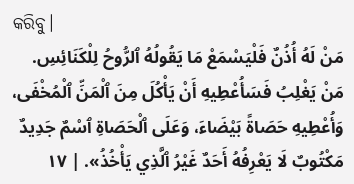କରିବୁ।
مَنْ لَهُ أُذُنٌ فَلْيَسْمَعْ مَا يَقُولُهُ ٱلرُّوحُ لِلْكَنَائِسِ. مَنْ يَغْلِبُ فَسَأُعْطِيهِ أَنْ يَأْكُلَ مِنَ ٱلْمَنِّ ٱلْمُخْفَى، وَأُعْطِيهِ حَصَاةً بَيْضَاءَ، وَعَلَى ٱلْحَصَاةِ ٱسْمٌ جَدِيدٌ مَكْتُوبٌ لَا يَعْرِفُهُ أَحَدٌ غَيْرُ ٱلَّذِي يَأْخُذُ». | ١٧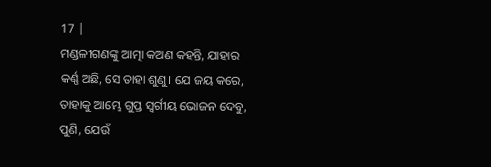17 |
ମଣ୍ଡଳୀଗଣଙ୍କୁ ଆତ୍ମା କଅଣ କହନ୍ତି, ଯାହାର କର୍ଣ୍ଣ ଅଛି, ସେ ତାହା ଶୁଣୁ। ଯେ ଜୟ କରେ, ତାହାକୁ ଆମ୍ଭେ ଗୁପ୍ତ ସ୍ବର୍ଗୀୟ ଭୋଜନ ଦେବୁ, ପୁଣି, ଯେଉଁ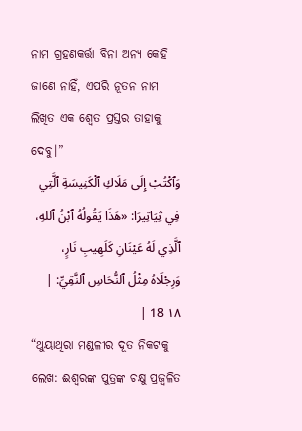ନାମ ଗ୍ରହଣକର୍ତ୍ତା ବିନା ଅନ୍ୟ କେହି ଜାଣେ ନାହିଁ, ଏପରି ନୂତନ ନାମ ଲିଖିତ ଏକ ଶ୍ୱେତ ପ୍ରସ୍ତର ତାହାକୁ ଦେବୁ।”
وَٱكْتُبْ إِلَى مَلَاكِ ٱلْكَنِيسَةِ ٱلَّتِي فِي ثِيَاتِيرَا: «هَذَا يَقُولُهُ ٱبْنُ ٱللهِ، ٱلَّذِي لَهُ عَيْنَانِ كَلَهِيبِ نَارٍ، وَرِجْلَاهُ مِثْلُ ٱلنُّحَاسِ ٱلنَّقِيِّ: | ١٨ 18 |
“ଥୁୟାଥିରା ମଣ୍ଡଳୀର ଦୂତ ନିକଟକୁ ଲେଖ: ଈଶ୍ବରଙ୍କ ପୁତ୍ରଙ୍କ ଚକ୍ଷୁ ପ୍ରଜ୍ୱଳିତ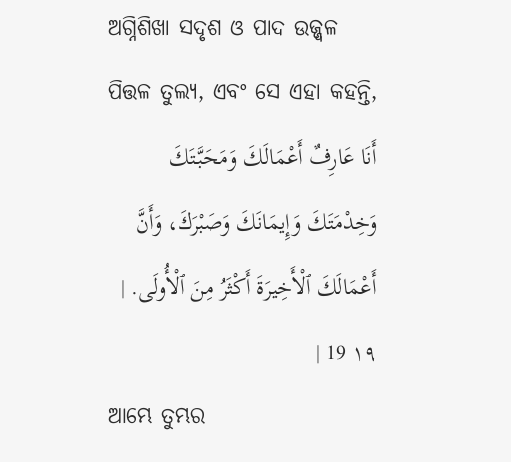ଅଗ୍ନିଶିଖା ସଦୃଶ ଓ ପାଦ ଉଜ୍ଜ୍ୱଳ ପିତ୍ତଳ ତୁଲ୍ୟ, ଏବଂ ସେ ଏହା କହନ୍ତି,
أَنَا عَارِفٌ أَعْمَالَكَ وَمَحَبَّتَكَ وَخِدْمَتَكَ وَإِيمَانَكَ وَصَبْرَكَ، وَأَنَّ أَعْمَالَكَ ٱلْأَخِيرَةَ أَكْثَرُ مِنَ ٱلْأُولَى. | ١٩ 19 |
ଆମ୍ଭେ ତୁମ୍ଭର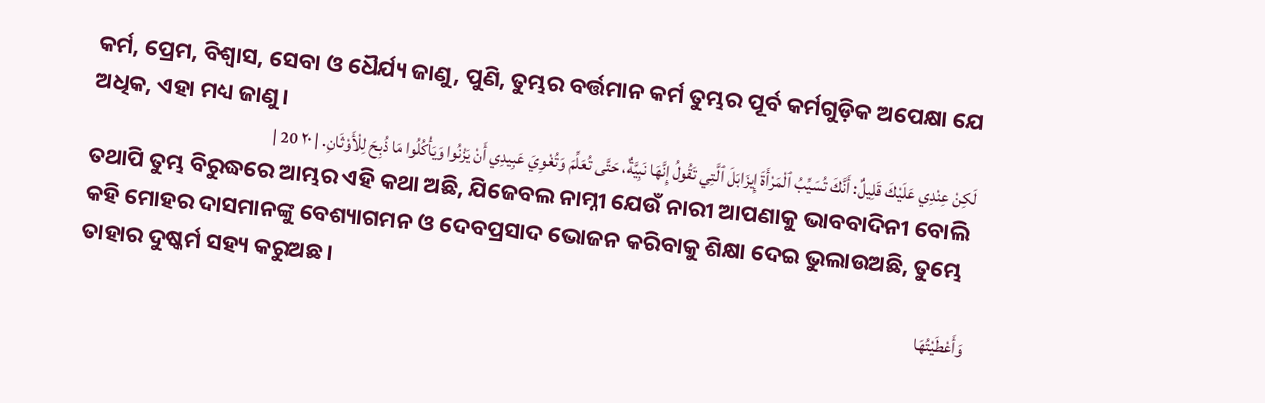କର୍ମ, ପ୍ରେମ, ବିଶ୍ୱାସ, ସେବା ଓ ଧୈର୍ଯ୍ୟ ଜାଣୁ, ପୁଣି, ତୁମ୍ଭର ବର୍ତ୍ତମାନ କର୍ମ ତୁମ୍ଭର ପୂର୍ବ କର୍ମଗୁଡ଼ିକ ଅପେକ୍ଷା ଯେ ଅଧିକ, ଏହା ମଧ୍ୟ ଜାଣୁ।
لَكِنْ عِنْدِي عَلَيْكَ قَلِيلٌ: أَنَّكَ تُسَيِّبُ ٱلْمَرْأَةَ إِيزَابَلَ ٱلَّتِي تَقُولُ إِنَّهَا نَبِيَّةٌ، حَتَّى تُعَلِّمَ وَتُغْوِيَ عَبِيدِي أَنْ يَزْنُوا وَيَأْكُلُوا مَا ذُبِحَ لِلْأَوْثَانِ. | ٢٠ 20 |
ତଥାପି ତୁମ୍ଭ ବିରୁଦ୍ଧରେ ଆମ୍ଭର ଏହି କଥା ଅଛି, ଯିଜେବଲ ନାମ୍ନୀ ଯେଉଁ ନାରୀ ଆପଣାକୁ ଭାବବାଦିନୀ ବୋଲି କହି ମୋହର ଦାସମାନଙ୍କୁ ବେଶ୍ୟାଗମନ ଓ ଦେବପ୍ରସାଦ ଭୋଜନ କରିବାକୁ ଶିକ୍ଷା ଦେଇ ଭୁଲାଉଅଛି, ତୁମ୍ଭେ ତାହାର ଦୁଷ୍କର୍ମ ସହ୍ୟ କରୁଅଛ।
وَأَعْطَيْتُهَا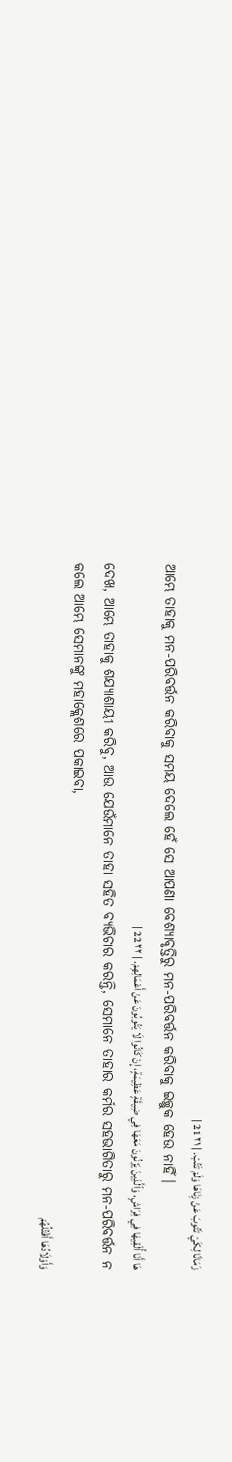زَمَانًا لِكَيْ تَتُوبَ عَنْ زِنَاهَا وَلَمْ تَتُبْ. | ٢١ 21 |
ଆମ୍ଭେ ତାହାକୁ ମନ-ପରିବର୍ତ୍ତନ କରିବାକୁ ସମୟ ଦେଲେ ହେଁ ସେ ଆପଣା ବେଶ୍ୟାବୃତ୍ତିରୁ ମନ-ପରିବର୍ତ୍ତନ କରିବାକୁ ଇଚ୍ଛୁକ ହେଉ ନାହିଁ।
هَا أَنَا أُلْقِيهَا فِي فِرَاشٍ، وَٱلَّذِينَ يَزْنُونَ مَعَهَا فِي ضِيقَةٍ عَظِيمَةٍ، إِنْ كَانُوا لَا يَتُوبُونَ عَنْ أَعْمَالِهِمْ. | ٢٢ 22 |
ଦେଖ, ଆମ୍ଭେ ତାହାକୁ ଶଯ୍ୟାଶାୟୀ କରିବୁ, ଆଉ ଯେଉଁମାନେ ତାହା ସହିତ ବ୍ୟଭିଚାର କରନ୍ତି, ସେମାନେ ତାହାର କର୍ମର ସହଭାଗିତାରୁ ମନ-ପରିବର୍ତ୍ତନ ନ କଲେ ଆମ୍ଭେ ସେମାନଙ୍କୁ ମହାକ୍ଲେଶରେ ପକାଇବା,
وَأَوْلَادُهَا أَقْتُلُهُمْ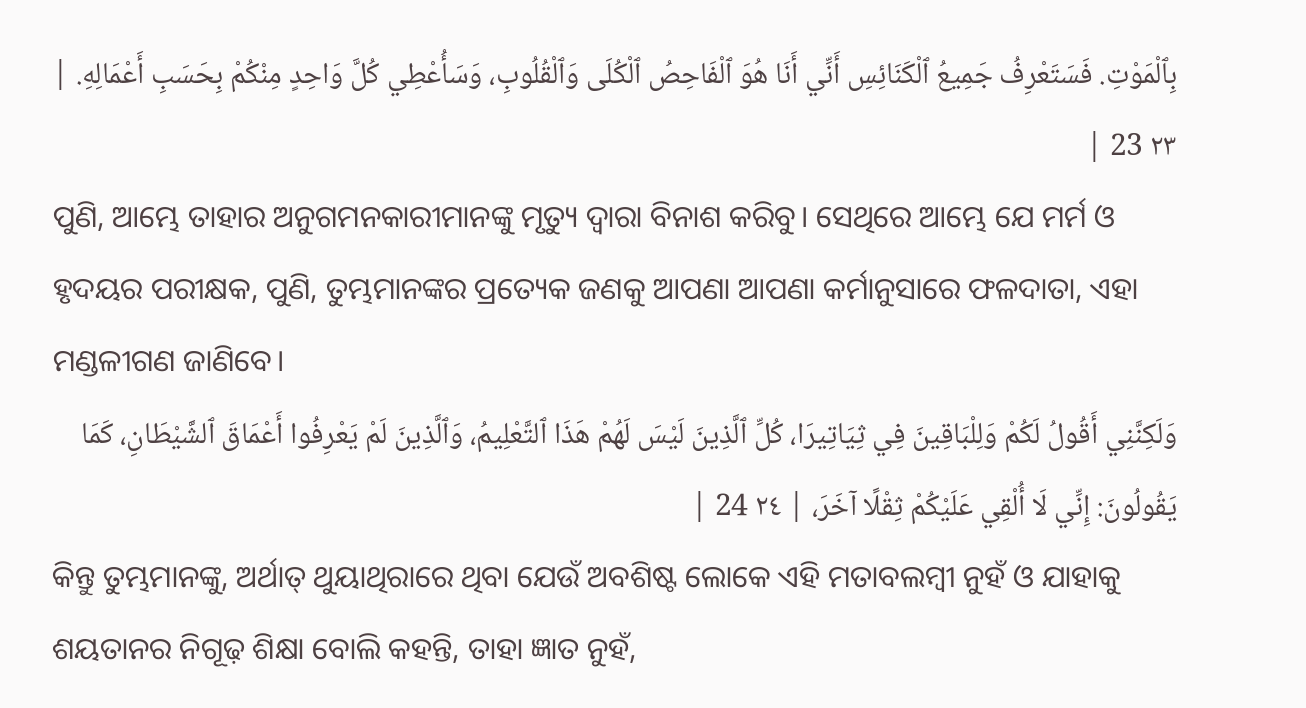بِٱلْمَوْتِ. فَسَتَعْرِفُ جَمِيعُ ٱلْكَنَائِسِ أَنِّي أَنَا هُوَ ٱلْفَاحِصُ ٱلْكُلَى وَٱلْقُلُوبِ، وَسَأُعْطِي كُلَّ وَاحِدٍ مِنْكُمْ بِحَسَبِ أَعْمَالِهِ. | ٢٣ 23 |
ପୁଣି, ଆମ୍ଭେ ତାହାର ଅନୁଗମନକାରୀମାନଙ୍କୁ ମୃତ୍ୟୁ ଦ୍ୱାରା ବିନାଶ କରିବୁ। ସେଥିରେ ଆମ୍ଭେ ଯେ ମର୍ମ ଓ ହୃଦୟର ପରୀକ୍ଷକ, ପୁଣି, ତୁମ୍ଭମାନଙ୍କର ପ୍ରତ୍ୟେକ ଜଣକୁ ଆପଣା ଆପଣା କର୍ମାନୁସାରେ ଫଳଦାତା, ଏହା ମଣ୍ଡଳୀଗଣ ଜାଣିବେ।
وَلَكِنَّنِي أَقُولُ لَكُمْ وَلِلْبَاقِينَ فِي ثِيَاتِيرَا، كُلِّ ٱلَّذِينَ لَيْسَ لَهُمْ هَذَا ٱلتَّعْلِيمُ، وَٱلَّذِينَ لَمْ يَعْرِفُوا أَعْمَاقَ ٱلشَّيْطَانِ، كَمَا يَقُولُونَ: إِنِّي لَا أُلْقِي عَلَيْكُمْ ثِقْلًا آخَرَ، | ٢٤ 24 |
କିନ୍ତୁ ତୁମ୍ଭମାନଙ୍କୁ, ଅର୍ଥାତ୍ ଥୁୟାଥିରାରେ ଥିବା ଯେଉଁ ଅବଶିଷ୍ଟ ଲୋକେ ଏହି ମତାବଲମ୍ବୀ ନୁହଁ ଓ ଯାହାକୁ ଶୟତାନର ନିଗୂଢ଼ ଶିକ୍ଷା ବୋଲି କହନ୍ତି, ତାହା ଜ୍ଞାତ ନୁହଁ,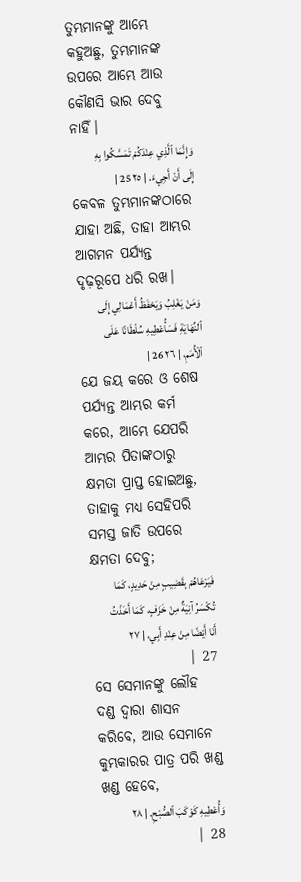ତୁମ୍ଭମାନଙ୍କୁ ଆମ୍ଭେ କହୁଅଛୁ, ତୁମ୍ଭମାନଙ୍କ ଉପରେ ଆମ୍ଭେ ଆଉ କୌଣସି ଭାର ଦେବୁ ନାହିଁ।
وَإِنَّمَا ٱلَّذِي عِنْدَكُمْ تَمَسَّكُوا بِهِ إِلَى أَنْ أَجِيءَ. | ٢٥ 25 |
କେବଳ ତୁମ୍ଭମାନଙ୍କଠାରେ ଯାହା ଅଛି, ତାହା ଆମ୍ଭର ଆଗମନ ପର୍ଯ୍ୟନ୍ତ ଦୃଢ଼ରୂପେ ଧରି ରଖ।
وَمَنْ يَغْلِبُ وَيَحْفَظُ أَعْمَالِي إِلَى ٱلنِّهَايَةِ فَسَأُعْطِيهِ سُلْطَانًا عَلَى ٱلْأُمَمِ، | ٢٦ 26 |
ଯେ ଜୟ କରେ ଓ ଶେଷ ପର୍ଯ୍ୟନ୍ତ ଆମ୍ଭର କର୍ମ କରେ, ଆମ୍ଭେ ଯେପରି ଆମ୍ଭର ପିତାଙ୍କଠାରୁ କ୍ଷମତା ପ୍ରାପ୍ତ ହୋଇଅଛୁ, ତାହାକୁ ମଧ୍ୟ ସେହିପରି ସମସ୍ତ ଜାତି ଉପରେ କ୍ଷମତା ଦେବୁ;
فَيَرْعَاهُمْ بِقَضِيبٍ مِنْ حَدِيدٍ، كَمَا تُكْسَرُ آنِيَةٌ مِنْ خَزَفٍ، كَمَا أَخَذْتُ أَنَا أَيْضًا مِنْ عِنْدِ أَبِي، | ٢٧ 27 |
ସେ ସେମାନଙ୍କୁ ଲୌହ ଦଣ୍ଡ ଦ୍ୱାରା ଶାସନ କରିବେ, ଆଉ ସେମାନେ କୁମ୍ଭକାରର ପାତ୍ର ପରି ଖଣ୍ଡ ଖଣ୍ଡ ହେବେ,
وَأُعْطِيهِ كَوْكَبَ ٱلصُّبْحِ. | ٢٨ 28 |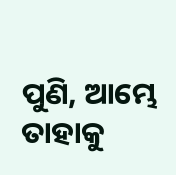ପୁଣି, ଆମ୍ଭେ ତାହାକୁ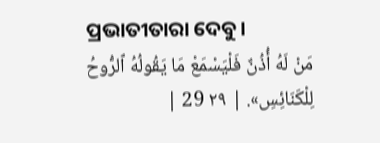ପ୍ରଭାତୀତାରା ଦେବୁ।
مَنْ لَهُ أُذُنٌ فَلْيَسْمَعْ مَا يَقُولُهُ ٱلرُّوحُ لِلْكَنَائِسِ». | ٢٩ 29 |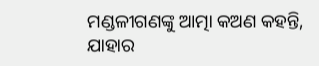ମଣ୍ଡଳୀଗଣଙ୍କୁ ଆତ୍ମା କଅଣ କହନ୍ତି, ଯାହାର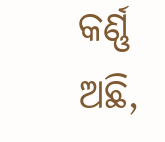କର୍ଣ୍ଣ ଅଛି,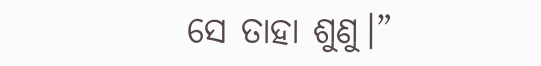ସେ ତାହା ଶୁଣୁ।”